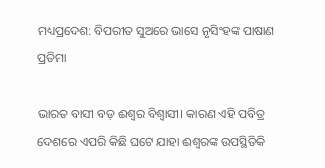ମଧ୍ୟପ୍ରଦେଶ: ବିପରୀତ ସୁଅରେ ଭାସେ ନୃସିଂହଙ୍କ ପାଷାଣ ପ୍ରତିମା

ଭାରତ ବାସୀ ବଡ଼ ଈଶ୍ୱର ବିଶ୍ୱାସୀ। କାରଣ ଏହି ପବିତ୍ର ଦେଶରେ ଏପରି କିଛି ଘଟେ ଯାହା ଈଶ୍ୱରଙ୍କ ଉପସ୍ଥିତିକି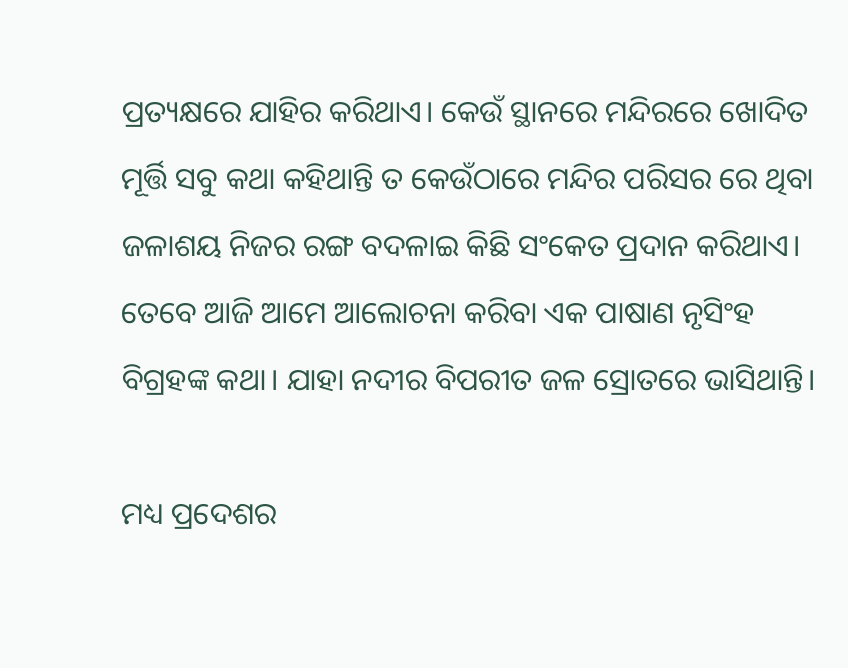ପ୍ରତ୍ୟକ୍ଷରେ ଯାହିର କରିଥାଏ। କେଉଁ ସ୍ଥାନରେ ମନ୍ଦିରରେ ଖୋଦିତ ମୂର୍ତ୍ତି ସବୁ କଥା କହିଥାନ୍ତି ତ କେଉଁଠାରେ ମନ୍ଦିର ପରିସର ରେ ଥିବା ଜଳାଶୟ ନିଜର ରଙ୍ଗ ବଦଳାଇ କିଛି ସଂକେତ ପ୍ରଦାନ କରିଥାଏ। ତେବେ ଆଜି ଆମେ ଆଲୋଚନା କରିବା ଏକ ପାଷାଣ ନୃସିଂହ ବିଗ୍ରହଙ୍କ କଥା। ଯାହା ନଦୀର ବିପରୀତ ଜଳ ସ୍ରୋତରେ ଭାସିଥାନ୍ତି।

ମଧ୍ୟ ପ୍ରଦେଶର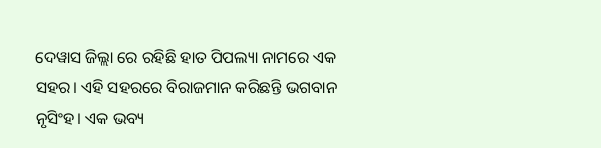ଦେୱାସ ଜିଲ୍ଲା ରେ ରହିଛି ହାତ ପିପଲ୍ୟା ନାମରେ ଏକ ସହର। ଏହି ସହରରେ ବିରାଜମାନ କରିଛନ୍ତି ଭଗବାନ ନୃସିଂହ। ଏକ ଭବ୍ୟ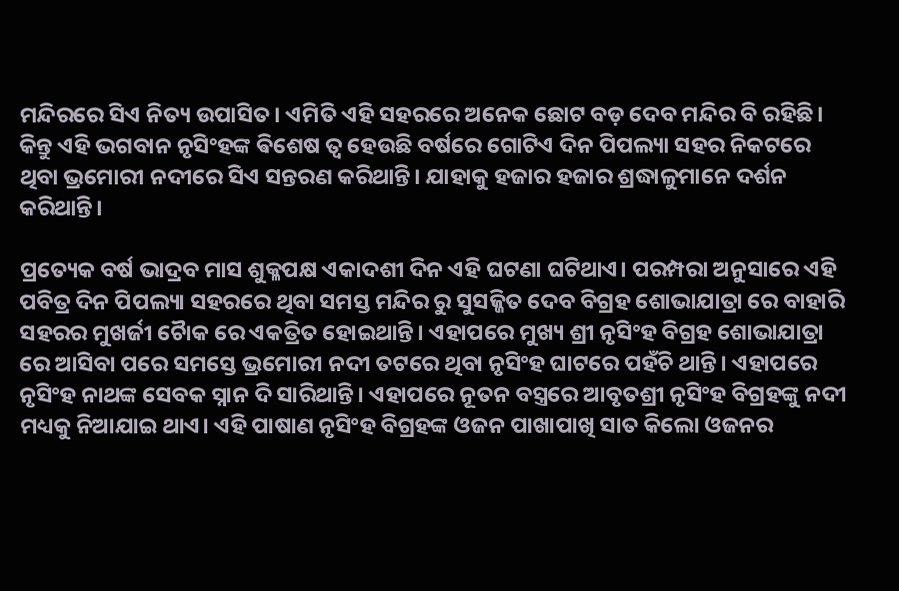ମନ୍ଦିରରେ ସିଏ ନିତ୍ୟ ଉପାସିତ। ଏମିତି ଏହି ସହରରେ ଅନେକ ଛୋଟ ବଡ଼ ଦେବ ମନ୍ଦିର ବି ରହିଛି। କିନ୍ତୁ ଏହି ଭଗବାନ ନୃସିଂହଙ୍କ ଵିଶେଷ ତ୍ବ ହେଉଛି ବର୍ଷରେ ଗୋଟିଏ ଦିନ ପିପଲ୍ୟା ସହର ନିକଟରେ ଥିବା ଭ୍ରମୋରୀ ନଦୀରେ ସିଏ ସନ୍ତରଣ କରିଥାନ୍ତି। ଯାହାକୁ ହଜାର ହଜାର ଶ୍ରଦ୍ଧାଳୁମାନେ ଦର୍ଶନ କରିଥାନ୍ତି।

ପ୍ରତ୍ୟେକ ବର୍ଷ ଭାଦ୍ରବ ମାସ ଶୁକ୍ଳପକ୍ଷ ଏକାଦଶୀ ଦିନ ଏହି ଘଟଣା ଘଟିଥାଏ। ପରମ୍ପରା ଅନୁସାରେ ଏହି ପବିତ୍ର ଦିନ ପିପଲ୍ୟା ସହରରେ ଥିବା ସମସ୍ତ ମନ୍ଦିର ରୁ ସୁସଜ୍ଜିତ ଦେବ ବିଗ୍ରହ ଶୋଭାଯାତ୍ରା ରେ ବାହାରି ସହରର ମୁଖର୍ଜୀ ଚୋୖକ ରେ ଏକତ୍ରିତ ହୋଇଥାନ୍ତି। ଏହାପରେ ମୁଖ୍ୟ ଶ୍ରୀ ନୃସିଂହ ବିଗ୍ରହ ଶୋଭାଯାତ୍ରା ରେ ଆସିବା ପରେ ସମସ୍ତେ ଭ୍ରମୋରୀ ନଦୀ ତଟରେ ଥିବା ନୃସିଂହ ଘାଟରେ ପହଁଚି ଥାନ୍ତି। ଏହାପରେ ନୃସିଂହ ନାଥଙ୍କ ସେବକ ସ୍ନାନ ଦି ସାରିଥାନ୍ତି। ଏହାପରେ ନୂତନ ବସ୍ତ୍ରରେ ଆବୃତଶ୍ରୀ ନୃସିଂହ ବିଗ୍ରହଙ୍କୁ ନଦୀ ମଧ୍ୟକୁ ନିଆଯାଇ ଥାଏ। ଏହି ପାଷାଣ ନୃସିଂହ ବିଗ୍ରହଙ୍କ ଓଜନ ପାଖାପାଖି ସାତ କିଲୋ ଓଜନର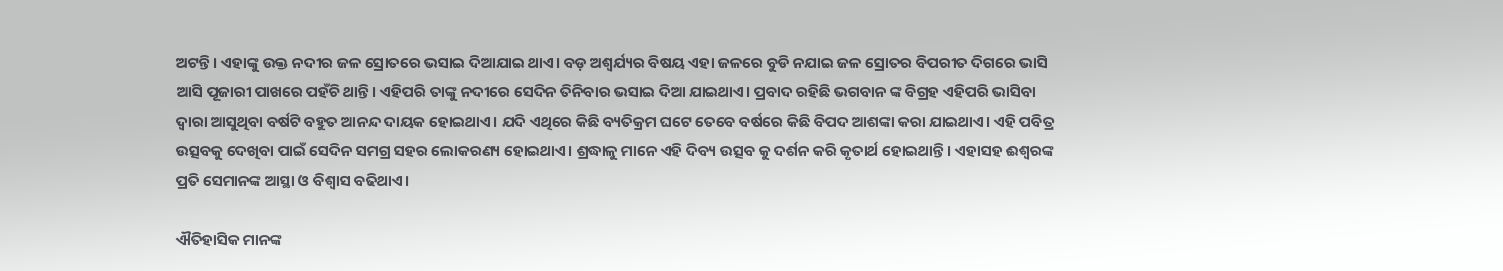ଅଟନ୍ତି। ଏହାଙ୍କୁ ଉକ୍ତ ନଦୀର ଜଳ ସ୍ରୋତରେ ଭସାଇ ଦିଆଯାଇ ଥାଏ। ବଡ଼ ଅଶ୍ୱର୍ଯ୍ୟର ବିଷୟ ଏହା ଜଳରେ ବୁଡି ନଯାଇ ଜଳ ସ୍ରୋତର ବିପରୀତ ଦିଗରେ ଭାସି ଆସି ପୂଜାରୀ ପାଖରେ ପହଁଚି ଥାନ୍ତି। ଏହିପରି ତାଙ୍କୁ ନଦୀରେ ସେଦିନ ତିନିବାର ଭସାଇ ଦିଆ ଯାଇଥାଏ। ପ୍ରବାଦ ରହିଛି ଭଗବାନ ଙ୍କ ବିଗ୍ରହ ଏହିପରି ଭାସିବା ଦ୍ୱାରା ଆସୁଥିବା ବର୍ଷଟି ବହୁତ ଆନନ୍ଦ ଦାୟକ ହୋଇଥାଏ। ଯଦି ଏଥିରେ କିଛି ବ୍ୟତିକ୍ରମ ଘଟେ ତେବେ ବର୍ଷରେ କିଛି ବିପଦ ଆଶଙ୍କା କରା ଯାଇଥାଏ। ଏହି ପବିତ୍ର ଉତ୍ସବକୁ ଦେଖିବା ପାଇଁ ସେଦିନ ସମଗ୍ର ସହର ଲୋକରଣ୍ୟ ହୋଇଥାଏ। ଶ୍ରଦ୍ଧାଳୁ ମାନେ ଏହି ଦିବ୍ୟ ଉତ୍ସବ କୁ ଦର୍ଶନ କରି କୃତାର୍ଥ ହୋଇଥାନ୍ତି। ଏହାସହ ଈଶ୍ୱରଙ୍କ ପ୍ରତି ସେମାନଙ୍କ ଆସ୍ଥା ଓ ବିଶ୍ୱାସ ବଢିଥାଏ।

ଐତିହାସିକ ମାନଙ୍କ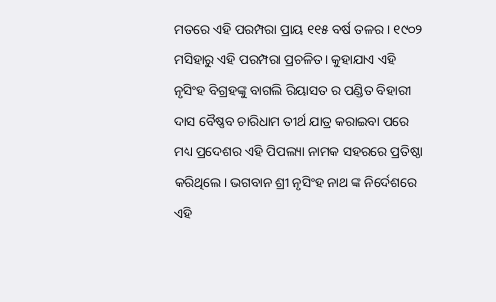ମତରେ ଏହି ପରମ୍ପରା ପ୍ରାୟ ୧୧୫ ବର୍ଷ ତଳର। ୧୯୦୨ ମସିହାରୁ ଏହି ପରମ୍ପରା ପ୍ରଚଳିତ। କୁହାଯାଏ ଏହି ନୃସିଂହ ବିଗ୍ରହଙ୍କୁ ବାଗଲି ରିୟାସତ ର ପଣ୍ଡିତ ବିହାରୀ ଦାସ ବୈଷ୍ଣବ ଚାରିଧାମ ତୀର୍ଥ ଯାତ୍ର କରାଇବା ପରେ ମଧ୍ୟ ପ୍ରଦେଶର ଏହି ପିପଲ୍ୟା ନାମକ ସହରରେ ପ୍ରତିଷ୍ଠା କରିଥିଲେ। ଭଗବାନ ଶ୍ରୀ ନୃସିଂହ ନାଥ ଙ୍କ ନିର୍ଦେଶରେ ଏହି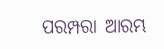ପରମ୍ପରା ଆରମ୍ଭ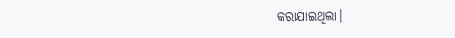କରାଯାଇଥିଲା।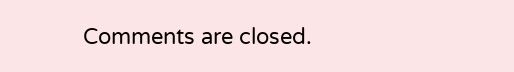Comments are closed.